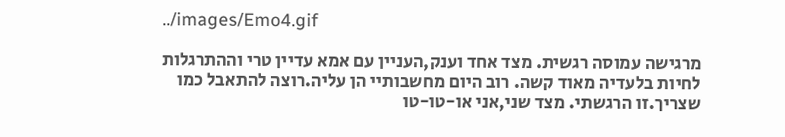../images/Emo4.gif

מרגישה עמוסה רגשית. מצד אחד וענק,העניין עם אמא עדיין טרי וההתרגלות לחיות בלעדיה מאוד קשה. רוב היום מחשבותיי הן עליה.רוצה להתאבל כמו שצריך.זו הרגשתי. מצד שני,אני או-טו-טו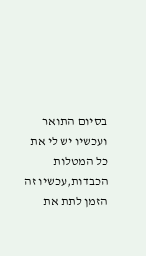בסיום התואר ועכשיו יש לי את כל המטלות הכבדות,עכשיו זה הזמן לתת את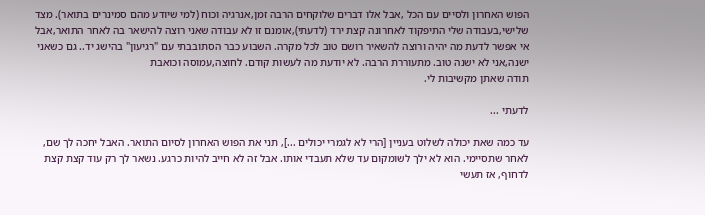הפוש האחרון ולסיים עם הכל ,אבל אלו דברים שלוקחים הרבה זמן,אנרגיה וכוח (למי שיודע מהם סמינרים בתואר). מצד שלישי,בעבודה שלי התיפקוד לאחרונה קצת ירד (לדעתי),אומנם זו לא עבודה שאני רוצה להישאר בה לאחר התואר,אבל אי אפשר לדעת מה יהיה ורוצה להשאיר רושם טוב לכל מקרה. השבוע כבר הסתובבתי עם "רגיעון" בהישג יד.. גם כשאני ישנה,אני לא ישנה טוב. מתעוררת הרבה. לא יודעת מה לעשות קודם. לחוצה,עמוסה וכואבת
תודה שאתן מקשיבות לי.

לדעתי ...

עד כמה שאת יכולה לשלוט בעניין [הרי לא לגמרי יכולים ...], תני את הפוש האחרון לסיום התואר. האבל יחכה לך שם, לאחר שתסיימי. הוא לא ילך לשומקום עד שלא תעבדי אותו. אבל זה לא חייב להיות כרגע. נשאר לך רק עוד קצת קצת לדחוף, אז תעשי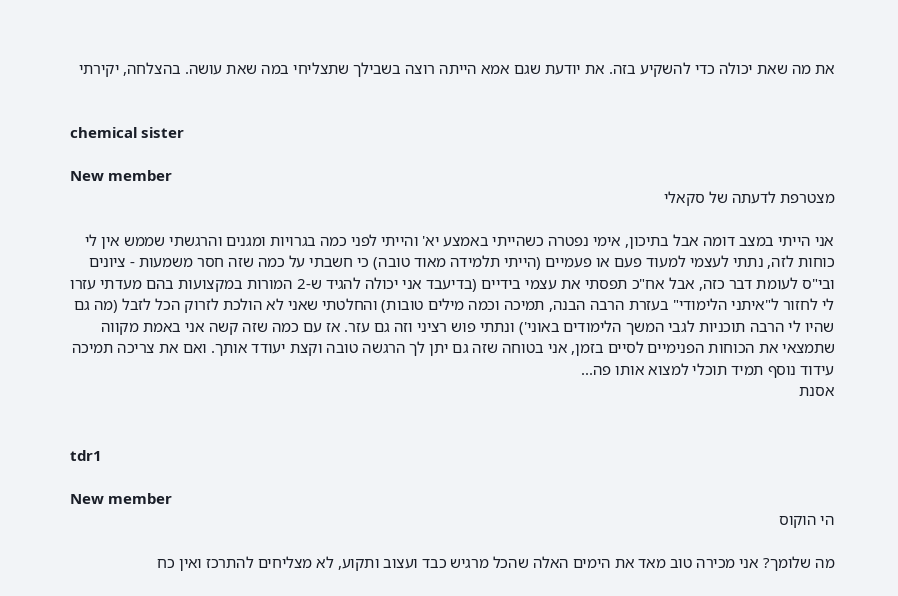את מה שאת יכולה כדי להשקיע בזה. את יודעת שגם אמא הייתה רוצה בשבילך שתצליחי במה שאת עושה. בהצלחה, יקירתי


chemical sister

New member
מצטרפת לדעתה של סקאלי

אני הייתי במצב דומה אבל בתיכון, אימי נפטרה כשהייתי באמצע יא' והייתי לפני כמה בגרויות ומגנים והרגשתי שממש אין לי כוחות לזה, נתתי לעצמי למעוד פעם או פעמיים (הייתי תלמידה מאוד טובה) כי חשבתי על כמה שזה חסר משמעות - ציונים ובי"ס לעומת דבר כזה, אבל אח"כ תפסתי את עצמי בידיים (בדיעבד אני יכולה להגיד ש-2 המורות במקצועות בהם מעדתי עזרו לי לחזור ל"איתני הלימודי" בעזרת הרבה הבנה, תמיכה וכמה מילים טובות) והחלטתי שאני לא הולכת לזרוק הכל לזבל (מה גם שהיו לי הרבה תוכניות לגבי המשך הלימודים באוני') ונתתי פוש רציני וזה גם עזר. אז עם כמה שזה קשה אני באמת מקווה שתמצאי את הכוחות הפנימיים לסיים בזמן, אני בטוחה שזה גם יתן לך הרגשה טובה וקצת יעודד אותך. ואם את צריכה תמיכה עידוד נוסף תמיד תוכלי למצוא אותו פה...
אסנת


tdr1

New member
הי הוקוס

מה שלומך? אני מכירה טוב מאד את הימים האלה שהכל מרגיש כבד ועצוב ותקוע, לא מצליחים להתרכז ואין כח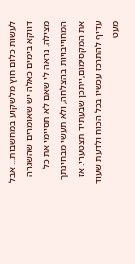לעשות כלום חוץ מלשקוע במחשבות... אבל דווקא בימים כאלה יש שאומרים שהשגרה מצילה. נראה לי שאם לא תסיימי את כל המחוייבויות בהצלחה, ולא תעשי מבחינתך את המקסימום,ייתכן שבעתיד תצטערי. אז עדיף להתרכז עכשיו בכל הכוח ולדעת שעוד מעט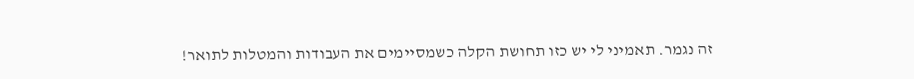זה נגמר. תאמיני לי יש כזו תחושת הקלה כשמסיימים את העבודות והמטלות לתואר!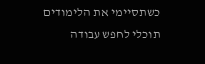כשתסיימי את הלימודים תוכלי לחפש עבודה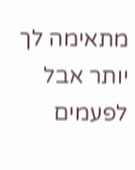מתאימה לך יותר אבל לפעמים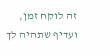זה לוקח זמן, ועדיף שתהיה לך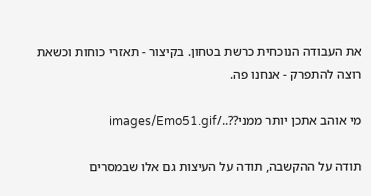את העבודה הנוכחית כרשת בטחון. בקיצור - תאזרי כוחות וכשאת רוצה להתפרק - אנחנו פה.

מי אוהב אתכן יותר ממני??../images/Emo51.gif

תודה על ההקשבה, תודה על העיצות גם אלו שבמסרים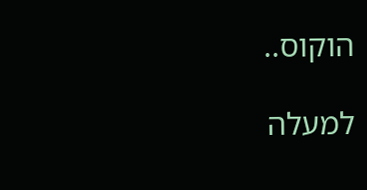הוקוס..

למעלה